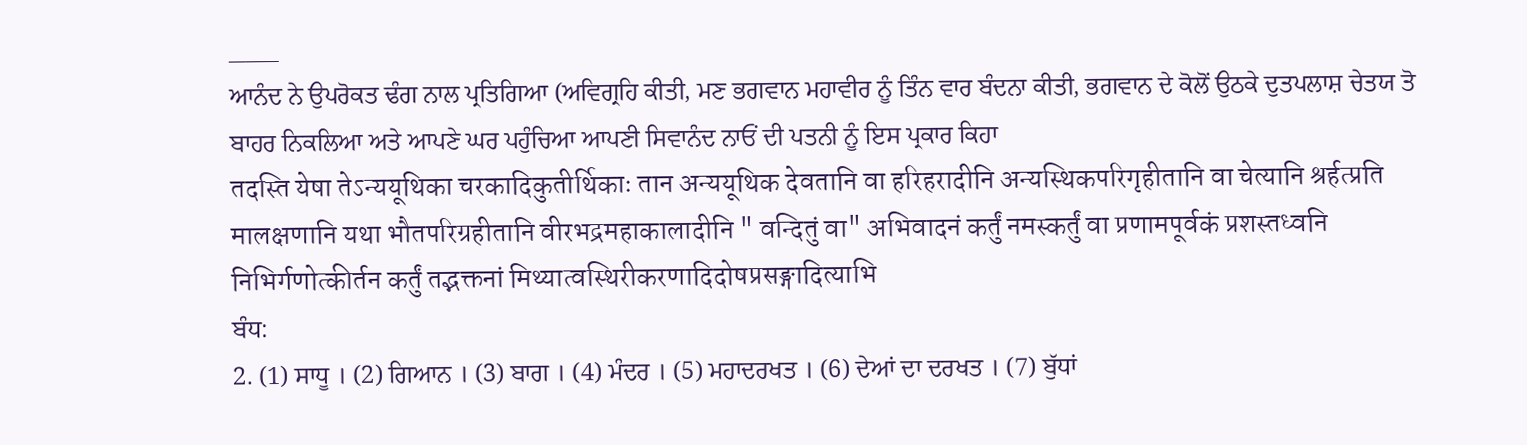___
ਆਨੰਦ ਨੇ ਉਪਰੋਕਤ ਢੰਗ ਨਾਲ ਪ੍ਰਤਿਗਿਆ (ਅਵਿਗ੍ਰਹਿ ਕੀਤੀ, ਮਣ ਭਗਵਾਨ ਮਹਾਵੀਰ ਨੂੰ ਤਿੰਨ ਵਾਰ ਬੰਦਨਾ ਕੀਤੀ, ਭਗਵਾਨ ਦੇ ਕੋਲੋਂ ਉਠਕੇ ਦੁਤਪਲਾਸ਼ ਚੇਤਯ ਤੋ ਬਾਹਰ ਨਿਕਲਿਆ ਅਤੇ ਆਪਣੇ ਘਰ ਪਹੁੰਚਿਆ ਆਪਣੀ ਸਿਵਾਨੰਦ ਨਾਓਂ ਦੀ ਪਤਨੀ ਨੂੰ ਇਸ ਪ੍ਰਕਾਰ ਕਿਹਾ
तदस्ति येषा तेऽन्ययूथिका चरकादिकुतीर्थिकाः तान अन्ययूथिक देवतानि वा हरिहरादीनि अन्यस्थिकपरिगृहीतानि वा चेत्यानि श्रर्हत्प्रति मालक्षणानि यथा भौतपरिग्रहीतानि वीरभद्रमहाकालादीनि " वन्दितुं वा" अभिवादनं कर्तुं नमस्कर्तुं वा प्रणामपूर्वकं प्रशस्तध्वनि निभिर्गणोत्कीर्तन कर्तुं तद्भक्तनां मिथ्यात्वस्थिरीकरणादिदोषप्रसङ्गादित्याभि
ਬੰਧ:
2. (1) ਸਾਧੂ । (2) ਗਿਆਨ । (3) ਬਾਗ । (4) ਮੰਦਰ । (5) ਮਹਾਦਰਖਤ । (6) ਦੇਆਂ ਦਾ ਦਰਖਤ । (7) ਬੁੱਧਾਂ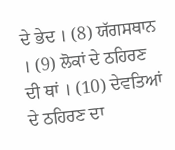ਦੇ ਭੇਦ । (8) ਯੱਗਸਥਾਨ । (9) ਲੋਕਾਂ ਦੇ ਠਹਿਰਣ ਦੀ ਥਾਂ । (10) ਦੇਵਤਿਆਂ ਦੇ ਠਹਿਰਣ ਦਾ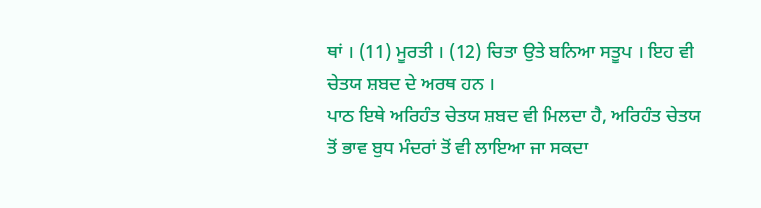ਥਾਂ । (11) ਮੂਰਤੀ । (12) ਚਿਤਾ ਉਤੇ ਬਨਿਆ ਸਤੂਪ । ਇਹ ਵੀ ਚੇਤਯ ਸ਼ਬਦ ਦੇ ਅਰਥ ਹਨ ।
ਪਾਠ ਇਥੇ ਅਰਿਹੰਤ ਚੇਤਯ ਸ਼ਬਦ ਵੀ ਮਿਲਦਾ ਹੈ, ਅਰਿਹੰਤ ਚੇਤਯ ਤੋਂ ਭਾਵ ਬੁਧ ਮੰਦਰਾਂ ਤੋਂ ਵੀ ਲਾਇਆ ਜਾ ਸਕਦਾ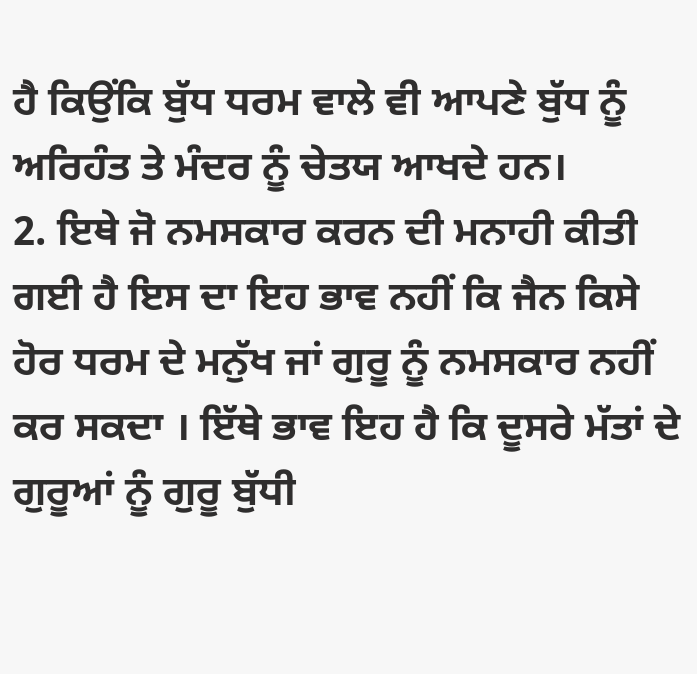ਹੈ ਕਿਉਂਕਿ ਬੁੱਧ ਧਰਮ ਵਾਲੇ ਵੀ ਆਪਣੇ ਬੁੱਧ ਨੂੰ ਅਰਿਹੰਤ ਤੇ ਮੰਦਰ ਨੂੰ ਚੇਤਯ ਆਖਦੇ ਹਨ।
2. ਇਥੇ ਜੋ ਨਮਸਕਾਰ ਕਰਨ ਦੀ ਮਨਾਹੀ ਕੀਤੀ ਗਈ ਹੈ ਇਸ ਦਾ ਇਹ ਭਾਵ ਨਹੀਂ ਕਿ ਜੈਨ ਕਿਸੇ ਹੋਰ ਧਰਮ ਦੇ ਮਨੁੱਖ ਜਾਂ ਗੁਰੂ ਨੂੰ ਨਮਸਕਾਰ ਨਹੀਂ ਕਰ ਸਕਦਾ । ਇੱਥੇ ਭਾਵ ਇਹ ਹੈ ਕਿ ਦੂਸਰੇ ਮੱਤਾਂ ਦੇ ਗੁਰੂਆਂ ਨੂੰ ਗੁਰੂ ਬੁੱਧੀ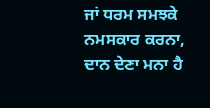ਜਾਂ ਧਰਮ ਸਮਝਕੇ ਨਮਸਕਾਰ ਕਰਨਾ, ਦਾਨ ਦੇਣਾ ਮਨਾ ਹੈ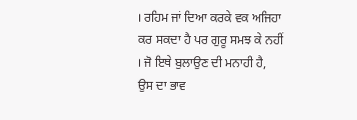। ਰਹਿਮ ਜਾਂ ਦਿਆ ਕਰਕੇ ਵਕ ਅਜਿਹਾ ਕਰ ਸਕਦਾ ਹੈ ਪਰ ਗੁਰੂ ਸਮਝ ਕੇ ਨਹੀਂ । ਜੋ ਇਥੇ ਬੁਲਾਉਣ ਦੀ ਮਨਾਹੀ ਹੈ, ਉਸ ਦਾ ਭਾਵ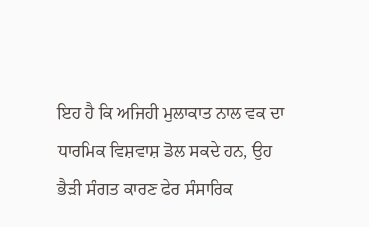ਇਹ ਹੈ ਕਿ ਅਜਿਹੀ ਮੁਲਾਕਾਤ ਨਾਲ ਵਕ ਦਾ ਧਾਰਮਿਕ ਵਿਸ਼ਵਾਸ਼ ਡੋਲ ਸਕਦੇ ਹਨ, ਉਹ ਭੈੜੀ ਸੰਗਤ ਕਾਰਣ ਫੇਰ ਸੰਸਾਰਿਕ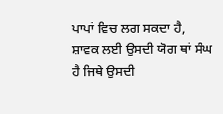ਪਾਪਾਂ ਵਿਚ ਲਗ ਸਕਦਾ ਹੈ, ਸ਼ਾਵਕ ਲਈ ਉਸਦੀ ਯੋਗ ਥਾਂ ਸੰਘ ਹੈ ਜਿਥੇ ਉਸਦੀ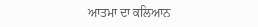ਆਤਮਾ ਦਾ ਕਲਿਆਨ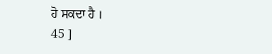ਹੋ ਸਕਦਾ ਹੈ ।
45 ]